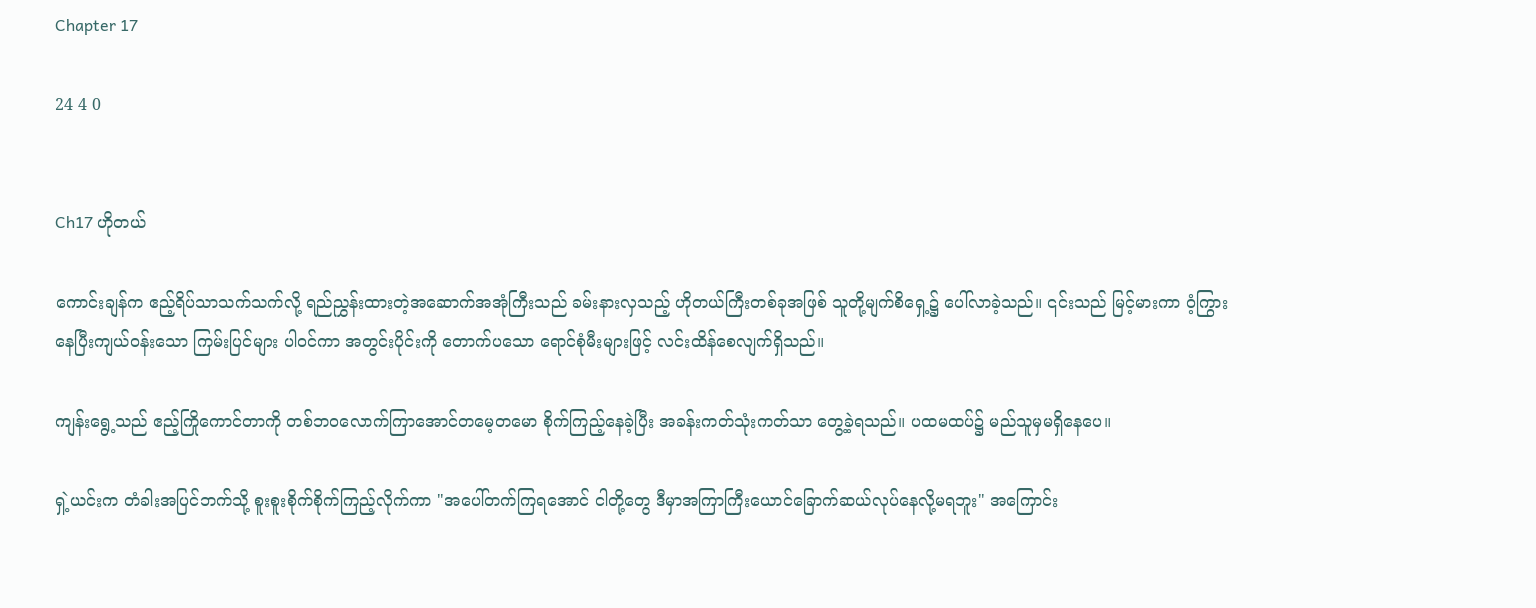Chapter 17

24 4 0


Ch17 ဟိုတယ်

ကောင်းချန်က ဧည့်ရိပ်သာသက်သက်လို့ ရည်ညွှန်းထားတဲ့အဆောက်အအုံကြီးသည် ခမ်းနားလှသည့် ဟိုတယ်ကြီးတစ်ခုအဖြစ် သူတို့မျက်စိရှေ့၌ ပေါ်လာခဲ့သည်။ ၎င်းသည် မြင့်မားကာ ဝံ့ကြွားနေပြီးကျယ်ဝန်းသော ကြမ်းပြင်များ ပါ၀င်ကာ အတွင်းပိုင်းကို တောက်ပသော ရောင်စုံမီးများဖြင့် လင်းထိန်စေလျက်ရှိသည်။

ကျန်းရွေ့သည် ဧည့်ကြိုကောင်တာကို တစ်ဘဝလောက်ကြာအောင်တမေ့တမော စိုက်ကြည့်နေခဲ့ပြီး အခန်းကတ်သုံးကတ်သာ တွေ့ခဲ့ရသည်။ ပထမထပ်၌ မည်သူမှမရှိနေပေ။

ရှဲ့ယင်းက တံခါးအပြင်ဘက်သို့ စူးစူးစိုက်စိုက်ကြည့်လိုက်ကာ "အပေါ်တက်ကြရအောင် ငါတို့တွေ ဒီမှာအကြာကြီးယောင်ခြောက်ဆယ်လုပ်နေလို့မရဘူး" အကြောင်း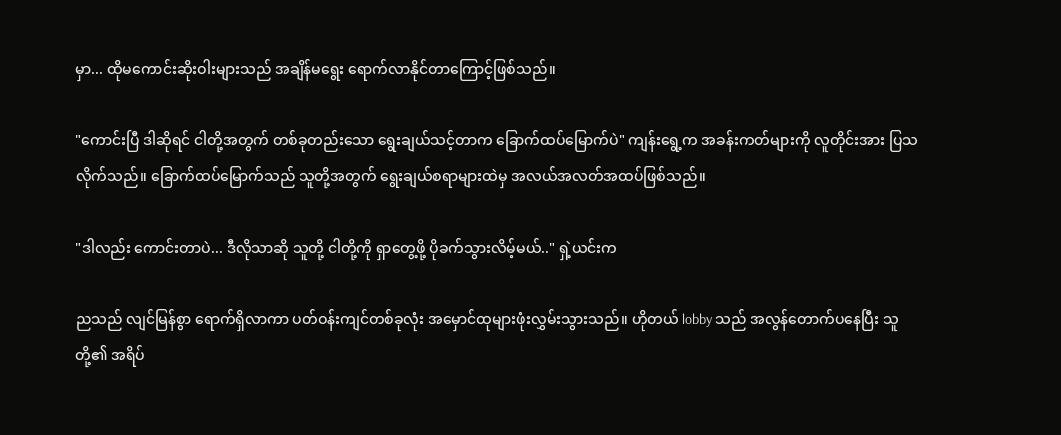မှာ... ထိုမကောင်းဆိုးဝါးများသည် အချိန်မရွေး ရောက်လာနိုင်တာကြောင့်ဖြစ်သည်။

"ကောင်းပြီ ဒါဆိုရင် ငါတို့အတွက် တစ်ခုတည်းသော ရွေးချယ်သင့်တာက ခြောက်ထပ်မြောက်ပဲ" ကျန်းရွေ့က အခန်းကတ်များကို လူတိုင်းအား ပြသလိုက်သည်။ ခြောက်ထပ်မြောက်သည် သူတို့အတွက် ရွေးချယ်စရာများထဲမှ အလယ်အလတ်အထပ်ဖြစ်သည်။

"ဒါလည်း ကောင်းတာပဲ... ဒီလိုသာဆို သူတို့ ငါတို့ကို ရှာတွေ့ဖို့ ပိုခက်သွားလိမ့်မယ်.." ရှဲ့ယင်းက

ညသည် လျင်မြန်စွာ ရောက်ရှိလာကာ ပတ်ဝန်းကျင်တစ်ခုလုံး အမှောင်ထုများဖုံးလွှမ်းသွားသည်။ ဟိုတယ် lobby သည် အလွန်တောက်ပနေပြီး သူတို့၏ အရိပ်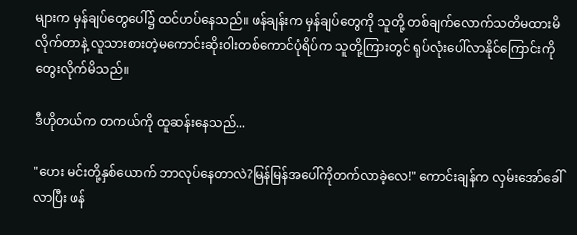များက မှန်ချပ်တွေပေါ်၌ ထင်ဟပ်နေသည်။ ဖန်ချန်းက မှန်ချပ်တွေကို သူတို့ တစ်ချက်လောက်သတိမထားမိလိုက်တာနဲ့ လူသားစားတဲ့မကောင်းဆိုးဝါးတစ်ကောင်ပုံရိပ်က သူတို့ကြားတွင် ရုပ်လုံးပေါ်လာနိုင်ကြောင်းကိုတွေးလိုက်မိသည်။

ဒီဟိုတယ်က တကယ်ကို ထူဆန်းနေသည်...

"ဟေး မင်းတို့နှစ်ယောက် ဘာလုပ်နေတာလဲ?မြန်မြန်အပေါ်ကိုတက်လာခဲ့လေ!" ကောင်းချန်က လှမ်းအော်ခေါ်လာပြီး ဖန်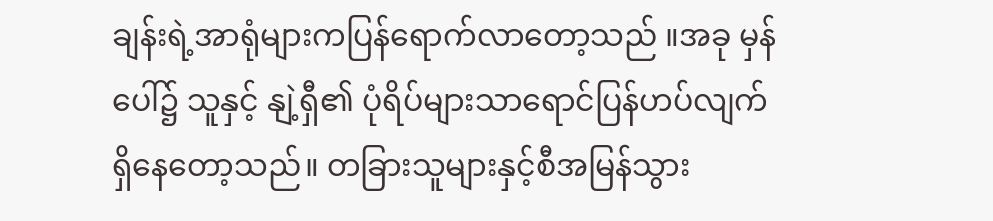ချန်းရဲ့အာရုံများကပြန်ရောက်လာတော့သည် ။အခု မှန်ပေါ်၌ သူနှင့် နျဲ့ရှီ၏ ပုံရိပ်များသာရောင်ပြန်ဟပ်လျက်ရှိနေတော့သည်။ တခြားသူများနှင့်စီအမြန်သွား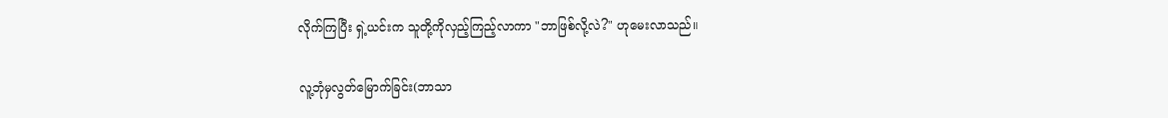လိုက်ကြပြီး ရှဲ့ယင်းက သူတို့ကိုလှည့်ကြည့်လာကာ "ဘာဖြစ်လို့လဲ?" ဟုမေးလာသည်။

လူ့ဘုံမှလွတ်မြောက်ခြင်း(ဘာသာ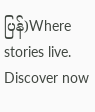ပြန်)Where stories live. Discover now